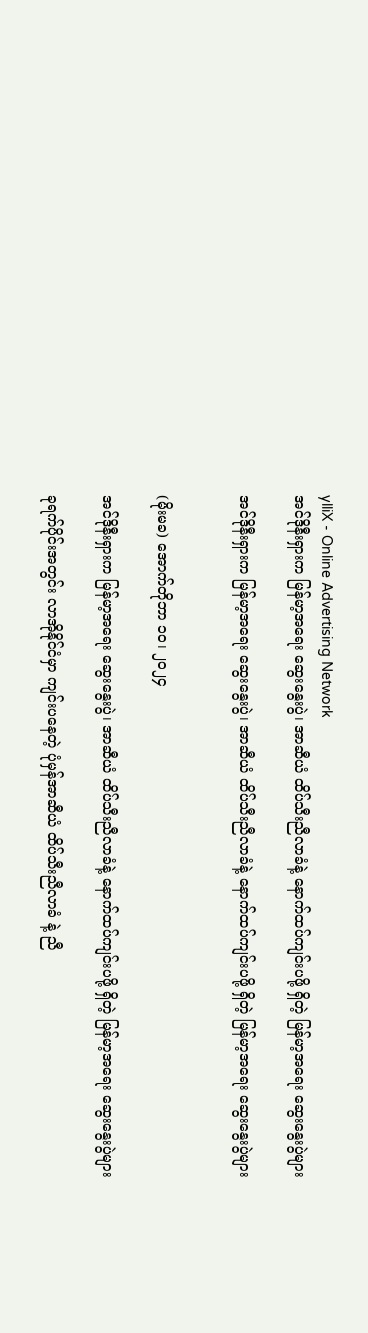ylliX - Online Advertising Network
အင်ဒိုနီးရှားက မြန်မာ့အရေး ဆွေးနွေးပွဲ၊ အာဆီယံ ထိပ်သီးညီလာခံနဲ့ နောက်ထပ်ကျင်းပဖို့ ရှိတဲ့ မြန်မာ့အရေး ဆွေးနွေးပွဲများ

အင်ဒိုနီးရှားက မြန်မာ့အရေး ဆွေးနွေးပွဲ၊ အာဆီယံ ထိပ်သီးညီလာခံနဲ့ နောက်ထပ်ကျင်းပဖို့ ရှိတဲ့ မြန်မာ့အရေး ဆွေးနွေးပွဲများ


(မိုးမခ) အောက်တိုဘာ ၁၀၊ ၂၀၂၄

အင်ဒိုနီးရှားက မြန်မာ့အရေး ဆွေးနွေးပွဲ၊ အာဆီယံ ထိပ်သီးညီလာခံနဲ့ နောက်ထပ်ကျင်းပဖို့ ရှိတဲ့ မြန်မာ့အရေး ဆွေးနွေးပွဲများ

ခုရက်ပိုင်းအတွင်း လာအိုနိုင်ငံမှာ ကျင်းပနေတဲ့ ပုံမှန်အာဆီယံ ထိပ်သီးညီလာခံ နဲ့ ညီ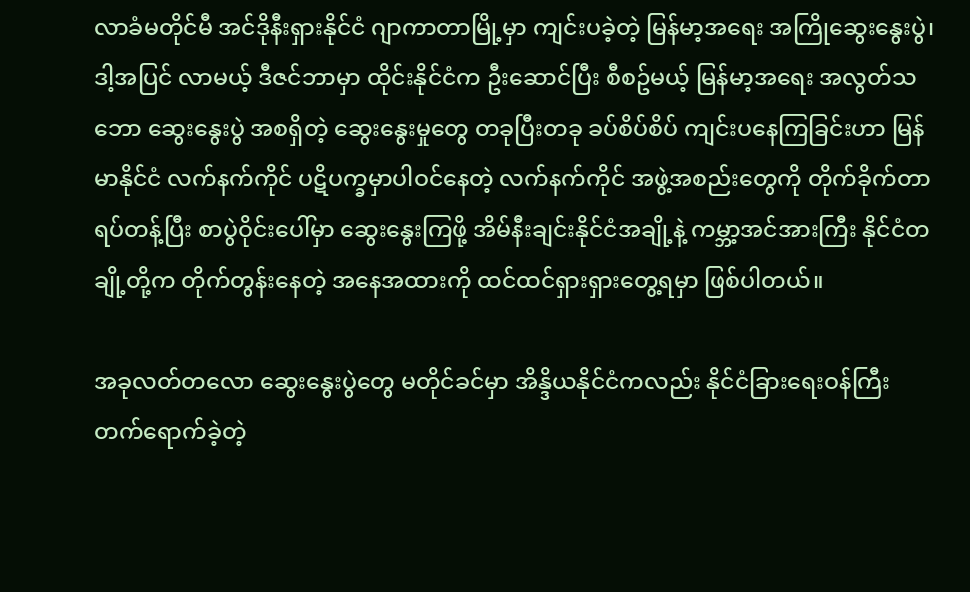လာခံမတိုင်မီ အင်ဒိုနီးရှားနိုင်ငံ ဂျာကာတာမြို့မှာ ကျင်းပခဲ့တဲ့ မြန်မာ့အရေး အကြိုဆွေးနွေးပွဲ၊ ဒါ့အပြင် လာမယ့် ဒီဇင်ဘာမှာ ထိုင်းနိုင်ငံက ဦးဆောင်ပြီး စီစဥ်မယ့် မြန်မာ့အရေး အလွတ်သဘော ဆွေးနွေးပွဲ အစရှိတဲ့ ဆွေးနွေးမှုတွေ တခုပြီးတခု ခပ်စိပ်စိပ် ကျင်းပနေကြခြင်းဟာ မြန်မာနိုင်ငံ လက်နက်ကိုင် ပဋိပက္ခမှာပါဝင်နေတဲ့ လက်နက်ကိုင် အဖွဲ့အစည်းတွေကို တိုက်ခိုက်တာရပ်တန့်ပြီး စာပွဲဝိုင်းပေါ်မှာ ဆွေးနွေးကြဖို့ အိမ်နီးချင်းနိုင်ငံအချို့နဲ့ ကမ္ဘာ့အင်အားကြီး နိုင်ငံတချို့တို့က တိုက်တွန်းနေတဲ့ အနေအထားကို ထင်ထင်ရှားရှားတွေ့ရမှာ ဖြစ်ပါတယ်။

အခုလတ်တလော ဆွေးနွေးပွဲတွေ မတိုင်ခင်မှာ အိန္ဒိယနိုင်ငံကလည်း နိုင်ငံခြားရေးဝန်ကြီး တက်ရောက်ခဲ့တဲ့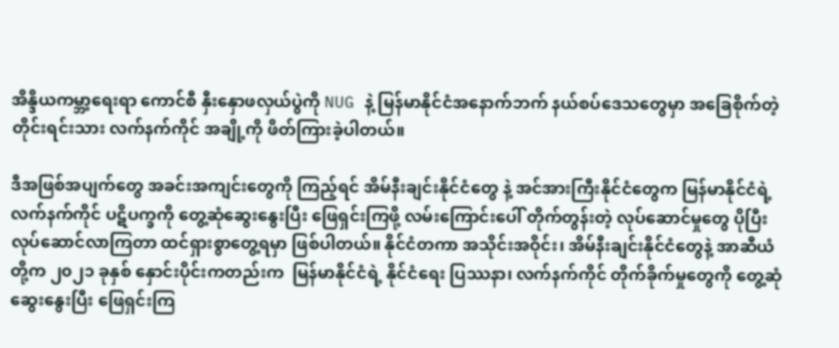အိန္ဒိယကမ္ဘာ့ရေးရာ ကောင်စီ နှီးနှောဖလှယ်ပွဲကို NUG နဲ့ မြန်မာနိုင်ငံအနောက်ဘက် နယ်စပ်ဒေသတွေမှာ အခြေစိုက်တဲ့ တိုင်းရင်းသား လက်နက်ကိုင် အချို့ကို ဖိတ်ကြားခဲ့ပါတယ်။

ဒီအဖြစ်အပျက်တွေ အခင်းအကျင်းတွေကို ကြည့်ရင် အိမ်နီးချင်းနိုင်ငံတွေ နဲ့ အင်အားကြီးနိုင်ငံတွေက မြန်မာနိုင်ငံရဲ့ လက်နက်ကိုင် ပဋိပက္ခကို တွေ့ဆုံဆွေးနွေးပြီး ဖြေရှင်းကြဖို့ လမ်းကြောင်းပေါ် တိုက်တွန်းတဲ့ လုပ်ဆောင်မှုတွေ ပိုပြီး လုပ်ဆောင်လာကြတာ ထင်ရှားစွာတွေ့ရမှာ ဖြစ်ပါတယ်။ နိုင်ငံတကာ အသိုင်းအဝိုင်း၊ အိမ်နီးချင်းနိုင်ငံတွေနဲ့ အာဆီယံတို့က ၂၀၂၁ ခုနှစ် နှောင်းပိုင်းကတည်းက  မြန်မာနိုင်ငံရဲ့ နိုင်ငံရေး ပြဿနာ၊ လက်နက်ကိုင် တိုက်ခိုက်မှုတွေကို တွေ့ဆုံဆွေးနွေးပြီး ဖြေရှင်းကြ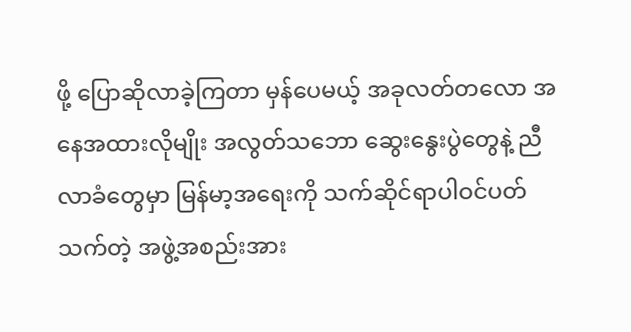ဖို့ ပြောဆိုလာခဲ့ကြတာ မှန်ပေမယ့် အခုလတ်တလော အနေအထားလိုမျိုး အလွတ်သဘော ဆွေးနွေးပွဲတွေနဲ့ ညီလာခံတွေမှာ မြန်မာ့အရေးကို သက်ဆိုင်ရာပါဝင်ပတ်သက်တဲ့ အဖွဲ့အစည်းအား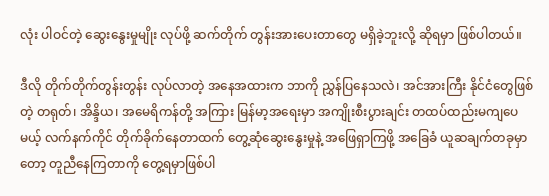လုံး ပါဝင်တဲ့ ဆွေးနွေးမှုမျိုး လုပ်ဖို့ ဆက်တိုက် တွန်းအားပေးတာတွေ မရှိခဲ့ဘူးလို့ ဆိုရမှာ ဖြစ်ပါတယ်။

ဒီလို တိုက်တိုက်တွန်းတွန်း လုပ်လာတဲ့ အနေအထားက ဘာကို ညွှန်ပြနေသလဲ၊ အင်အားကြီး နိုင်ငံတွေဖြစ်တဲ့ တရုတ်၊ အိန္ဒိယ၊ အမေရိကန်တို့ အကြား မြန်မာ့အရေးမှာ အကျိုးစီးပွားချင်း တထပ်ထည်းမကျပေမယ့် လက်နက်ကိုင် တိုက်ခိုက်နေတာထက် တွေ့ဆုံဆွေးနွေးမှုနဲ့ အဖြေရှာကြဖို့ အခြေခံ ယူဆချက်တခုမှာတော့ တူညီနေကြတာကို တွေ့ရမှာဖြစ်ပါ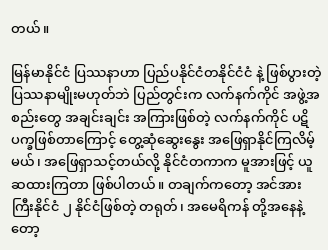တယ်။

မြန်မာနိုင်ငံ ပြဿနာဟာ ပြည်ပနိုင်ငံတနိုင်ငံငံ နဲ့ ဖြစ်ပွားတဲ့ ပြဿနာမျိုးမဟုတ်ဘဲ ပြည်တွင်းက လက်နက်ကိုင် အဖွဲ့အစည်းတွေ အချင်းချင်း အကြားဖြစ်တဲ့ လက်နက်ကိုင် ပဋိပက္ခဖြစ်တာကြောင့် တွေ့ဆုံဆွေးနွေး အဖြေရှာနိုင်ကြလိမ့်မယ်၊ အဖြေရှာသင့်တယ်လို့ နိုင်ငံတကာက မူအားဖြင့် ယူဆထားကြတာ ဖြစ်ပါတယ်။ တချက်ကတော့ အင်အားကြီးနိုင်ငံ ၂ နိုင်ငံဖြစ်တဲ့ တရုတ်၊ အမေရိကန် တို့အနေနဲ့တော့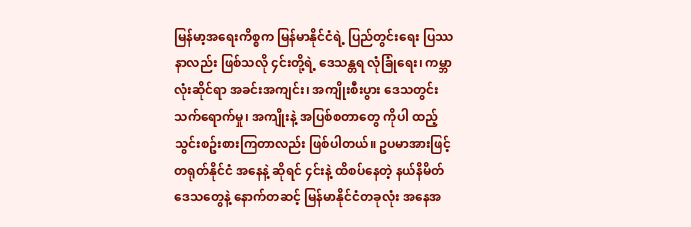မြန်မာ့အရေးကိစ္စက မြန်မာနိုင်ငံရဲ့ ပြည်တွင်းရေး ပြဿနာလည်း ဖြစ်သလို ၄င်းတို့ရဲ့ ဒေသန္တရ လုံခြုံရေး၊ ကမ္ဘာလုံးဆိုင်ရာ အခင်းအကျင်း၊ အကျိုးစီးပွား ဒေသတွင်း သက်ရောက်မှု၊ အကျိုးနဲ့ အပြစ်စတာတွေ ကိုပါ ထည့်သွင်းစဥ်းစားကြတာလည်း ဖြစ်ပါတယ်။ ဥပမာအားဖြင့် တရုတ်နိုင်ငံ အနေနဲ့ ဆိုရင် ၄င်းနဲ့ ထိစပ်နေတဲ့ နယ်နိမိတ်ဒေသတွေနဲ့ နောက်တဆင့် မြန်မာနိုင်ငံတခုလုံး အနေအ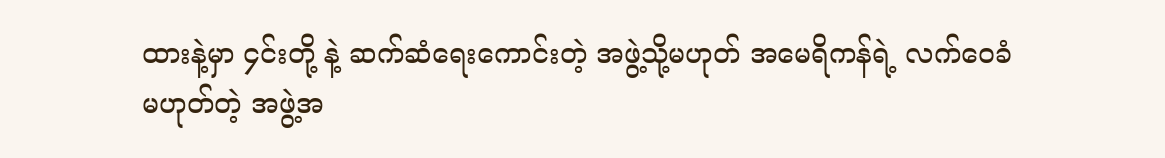ထားနဲ့မှာ ၄င်းတို့ နဲ့ ဆက်ဆံရေးကောင်းတဲ့ အဖွဲ့သို့မဟုတ် အမေရိကန်ရဲ့ လက်ဝေခံမဟုတ်တဲ့ အဖွဲ့အ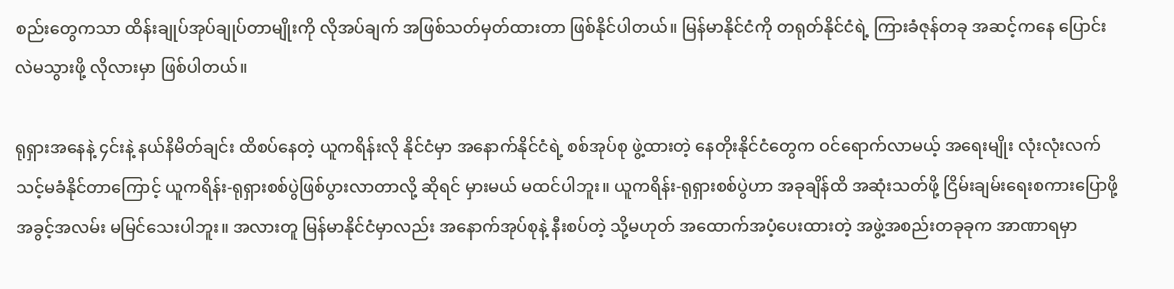စည်းတွေကသာ ထိန်းချုပ်အုပ်ချုပ်တာမျိုးကို လိုအပ်ချက် အဖြစ်သတ်မှတ်ထားတာ ဖြစ်နိုင်ပါတယ်။ မြန်မာနိုင်ငံကို တရုတ်နိုင်ငံရဲ့ ကြားခံဇုန်တခု အဆင့်ကနေ ပြောင်းလဲမသွားဖို့ လိုလားမှာ ဖြစ်ပါတယ်။

ရုရှားအနေနဲ့ ၄င်းနဲ့ နယ်နိမိတ်ချင်း ထိစပ်နေတဲ့ ယူကရိန်းလို နိုင်ငံမှာ အနောက်နိုင်ငံရဲ့ စစ်အုပ်စု ဖွဲ့ထားတဲ့ နေတိုးနိုင်ငံတွေက ဝင်ရောက်လာမယ့် အရေးမျိုး လုံးလုံးလက်သင့်မခံနိုင်တာကြောင့် ယူကရိန်း-ရုရှားစစ်ပွဲဖြစ်ပွားလာတာလို့ ဆိုရင် မှားမယ် မထင်ပါဘူး။ ယူကရိန်း-ရုရှားစစ်ပွဲဟာ အခုချိန်ထိ အဆုံးသတ်ဖို့ ငြိမ်းချမ်းရေးစကားပြောဖို့ အခွင့်အလမ်း မမြင်သေးပါဘူး။ အလားတူ မြန်မာနိုင်ငံမှာလည်း အနောက်အုပ်စုနဲ့ နီးစပ်တဲ့ သို့မဟုတ် အထောက်အပံ့ပေးထားတဲ့ အဖွဲ့အစည်းတခုခုက အာဏာရမှာ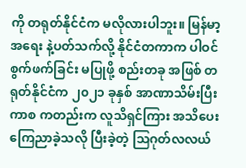ကို တရုတ်နိုင်ငံက မလိုလားပါဘူး။ မြန်မာ့အရေး နဲ့ပတ်သက်လို့ နိုင်ငံတကာက ပါဝင် စွက်ဖက်ခြင်း မပြုဖို့ စည်းတခု အဖြစ် တရုတ်နိုင်ငံက ၂၀၂၁ ခုနှစ် အာဏာသိမ်းပြီးကာစ ကတည်းက လူသိရှင်ကြား အသိပေး ကြေညာခဲ့သလို ပြီးခဲ့တဲ့ သြဂုတ်လလယ်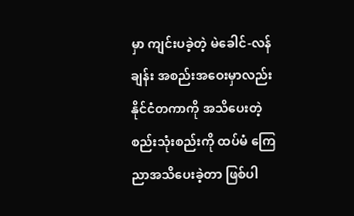မှာ ကျင်းပခဲ့တဲ့ မဲခေါင်-လန်ချန်း အစည်းအဝေးမှာလည်း နိုင်ငံတကာကို အသိပေးတဲ့ စည်းသုံးစည်းကို ထပ်မံ ကြေညာအသိပေးခဲ့တာ ဖြစ်ပါ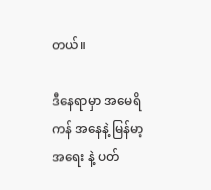တယ်။

ဒီနေရာမှာ အမေရိကန် အနေနဲ့ မြန်မာ့အရေး နဲ့ ပတ်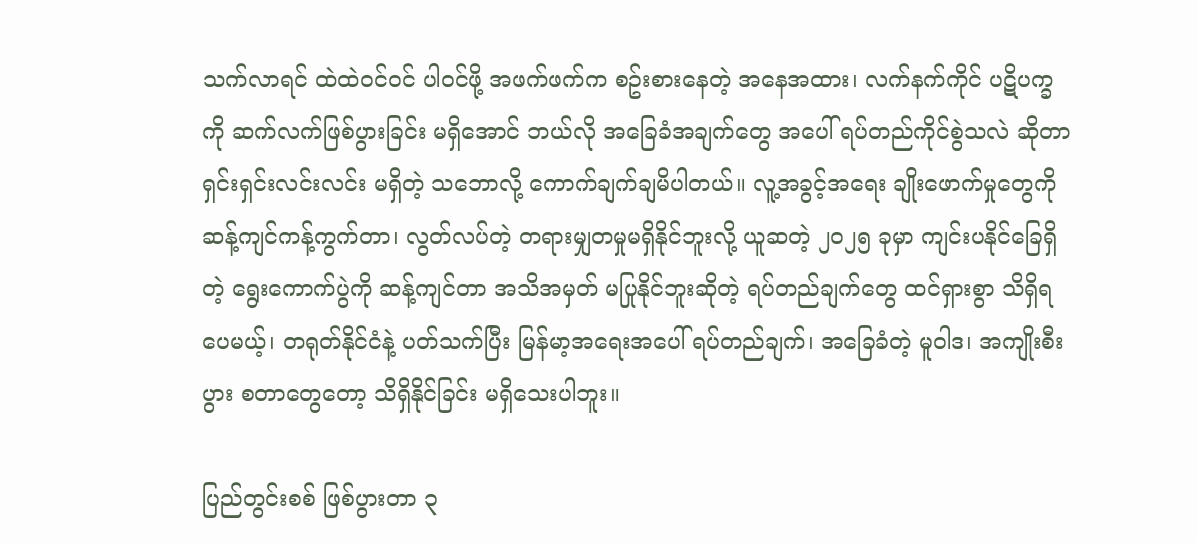သက်လာရင် ထဲထဲဝင်ဝင် ပါဝင်ဖို့ အဖက်ဖက်က စဥ်းစားနေတဲ့ အနေအထား၊ လက်နက်ကိုင် ပဋိပက္ခကို ဆက်လက်ဖြစ်ပွားခြင်း မရှိအောင် ဘယ်လို အခြေခံအချက်တွေ အပေါ် ရပ်တည်ကိုင်စွဲသလဲ ဆိုတာ ရှင်းရှင်းလင်းလင်း မရှိတဲ့ သဘောလို့ ကောက်ချက်ချမိပါတယ်။ လူ့အခွင့်အရေး ချိုးဖောက်မှုတွေကို ဆန့်ကျင်ကန့်ကွက်တာ၊ လွတ်လပ်တဲ့ တရားမျှတမှုမရှိနိုင်ဘူးလို့ ယူဆတဲ့ ၂၀၂၅ ခုမှာ ကျင်းပနိုင်ခြေရှိတဲ့ ရွေးကောက်ပွဲကို ဆန့်ကျင်တာ အသိအမှတ် မပြုနိုင်ဘူးဆိုတဲ့ ရပ်တည်ချက်တွေ ထင်ရှားစွာ သိရှိရပေမယ့်၊ တရုတ်နိုင်ငံနဲ့ ပတ်သက်ပြီး မြန်မာ့အရေးအပေါ် ရပ်တည်ချက်၊ အခြေခံတဲ့ မူဝါဒ၊ အကျိုးစီးပွား စတာတွေတော့ သိရှိနိုင်ခြင်း မရှိသေးပါဘူး။

ပြည်တွင်းစစ် ဖြစ်ပွားတာ ၃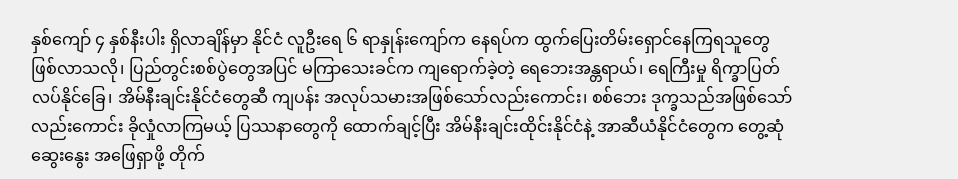နှစ်ကျော် ၄ နှစ်နီးပါး ရှိလာချိန်မှာ နိုင်ငံ လူဦးရေ ၆ ရာနှုန်းကျော်က နေရပ်က ထွက်ပြေးတိမ်းရှောင်နေကြရသူတွေ ဖြစ်လာသလို၊ ပြည်တွင်းစစ်ပွဲတွေအပြင် မကြာသေးခင်က ကျရောက်ခဲ့တဲ့ ရေဘေးအန္တရာယ်၊ ရေကြီးမှု ရိက္ခာပြတ်လပ်နိုင်ခြေ၊ အိမ်နီးချင်းနိုင်ငံတွေဆီ ကျပန်း အလုပ်သမားအဖြစ်သော်လည်းကောင်း၊ စစ်ဘေး ဒုက္ခသည်အဖြစ်သော်လည်းကောင်း ခိုလှုံလာကြမယ့် ပြဿနာတွေကို ထောက်ချင့်ပြီး အိမ်နီးချင်းထိုင်းနိုင်ငံနဲ့ အာဆီယံနိုင်ငံတွေက တွေ့ဆုံဆွေးနွေး အဖြေရှာဖို့ တိုက်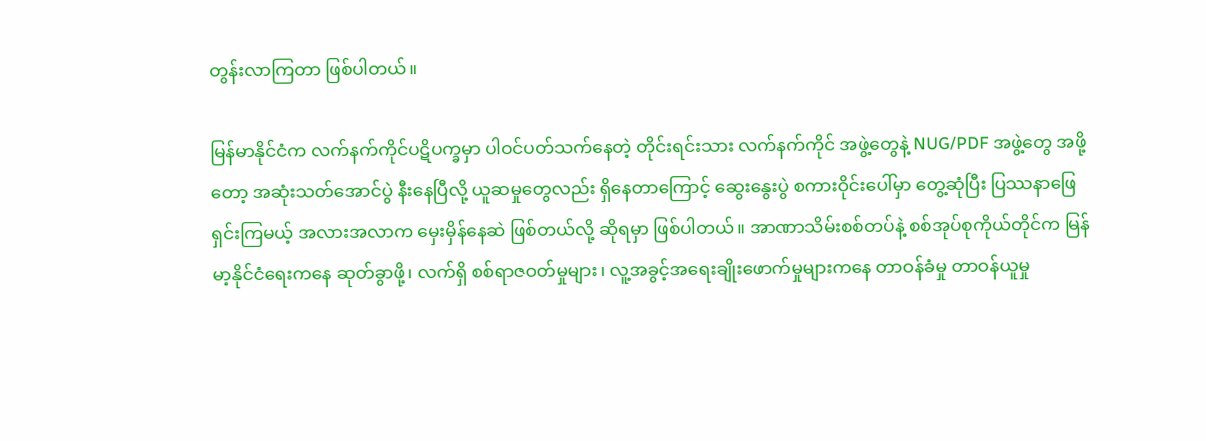တွန်းလာကြတာ ဖြစ်ပါတယ်။

မြန်မာနိုင်ငံက လက်နက်ကိုင်ပဋိပက္ခမှာ ပါဝင်ပတ်သက်နေတဲ့ တိုင်းရင်းသား လက်နက်ကိုင် အဖွဲ့တွေနဲ့ NUG/PDF အဖွဲ့တွေ အဖို့တော့ အဆုံးသတ်အောင်ပွဲ နီးနေပြီလို့ ယူဆမှုတွေလည်း ရှိနေတာကြောင့် ဆွေးနွေးပွဲ စကားဝိုင်းပေါ်မှာ တွေ့ဆုံပြီး ပြဿနာဖြေရှင်းကြမယ့် အလားအလာက မှေးမှိန်နေဆဲ ဖြစ်တယ်လို့ ဆိုရမှာ ဖြစ်ပါတယ်။ အာဏာသိမ်းစစ်တပ်နဲ့ စစ်အုပ်စုကိုယ်တိုင်က မြန်မာ့နိုင်ငံရေးကနေ ဆုတ်ခွာဖို့၊ လက်ရှိ စစ်ရာဇဝတ်မှုများ၊ လူ့အခွင့်အရေးချိုးဖောက်မှုများကနေ တာဝန်ခံမှု တာဝန်ယူမှု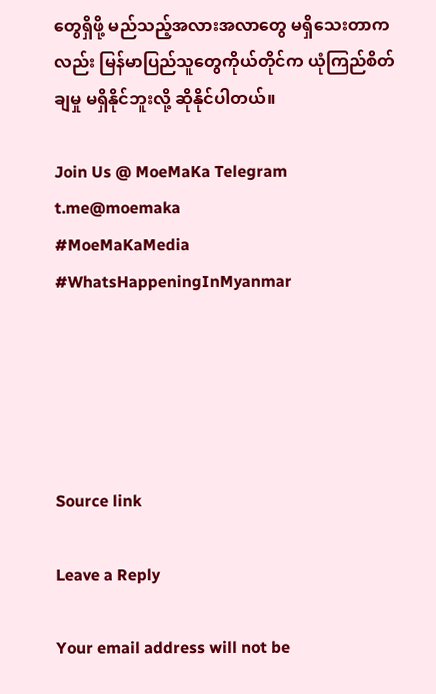တွေရှိဖို့ မည်သည့်အလားအလာတွေ မရှိသေးတာကလည်း မြန်မာပြည်သူတွေကိုယ်တိုင်က ယုံကြည်စိတ်ချမှု မရှိနိုင်ဘူးလို့ ဆိုနိုင်ပါတယ်။

Join Us @ MoeMaKa Telegram
t.me@moemaka
#MoeMaKaMedia
#WhatsHappeningInMyanmar





Source link

Leave a Reply

Your email address will not be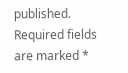published. Required fields are marked *